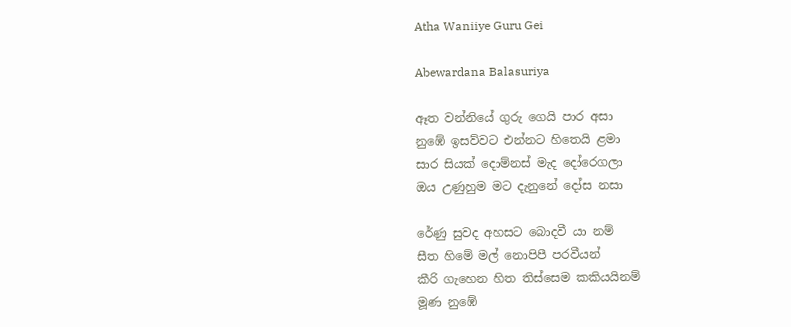Atha Waniiye Guru Gei

Abewardana Balasuriya

ඈත වන්නියේ ගුරු ගෙයි පාර අසා
නුඹේ ඉසව්වට එන්නට හිතෙයි ළමා
සාර සියක් දොම්නස් මැද දෝරෙගලා
ඔය උණුහුම මට දැනුනේ දෝස නසා

රේණු සුවද අහසට බොදවී යා නම්
සීත හිමේ මල් නොපිපී පරවීයන්
කීරි ගැහෙන හිත තිස්සෙම කකියයිනම්
මූණ නුඹේ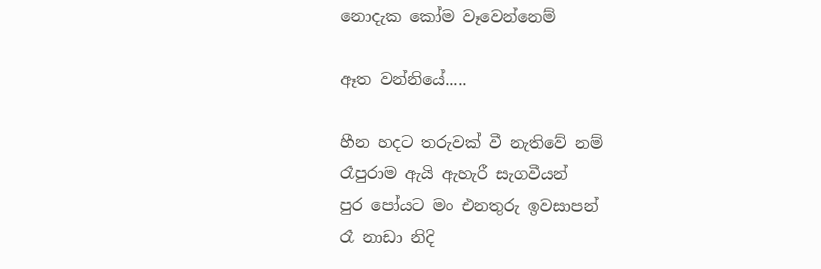නොදැක කෝම වෑවෙන්නෙම්

ඈත වන්නියේ.....

හීන හදට තරුවක් වී නැතිවේ නම්
රෑපුරාම ඇයි ඇහැරී සැගවීයන්
පුර පෝයට මං එනතුරු ඉවසාපන්
රෑ නාඩා නිදි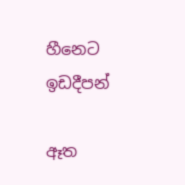හීනෙට ඉඩදීපන්

ඈත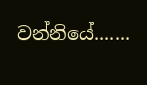වන්නියේ.......